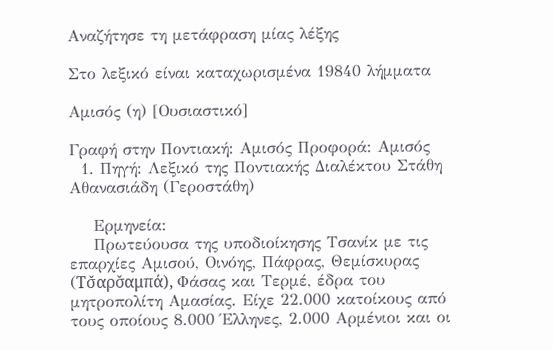Αναζήτησε τη μετάφραση μίας λέξης

Στο λεξικό είναι καταχωρισμένα 19840 λήμματα

Αμισός (η) [Ουσιαστικό]

Γραφή στην Ποντιακή: Αμισός Προφορά: Αμισός
  1. Πηγή: Λεξικό της Ποντιακής Διαλέκτου Στάθη Αθανασιάδη (Γεροστάθη)

    Ερμηνεία:
    Πρωτεύουσα της υποδιοίκησης Τσανίκ με τις επαρχίες Αμισού, Οινόης, Πάφρας, Θεμίσκυρας (Τσ̌αρσ̌αμπά), Φάσας και Τερμέ, έδρα του μητροπολίτη Αμασίας. Είχε 22.000 κατοίκους από τους οποίους 8.000 Έλληνες, 2.000 Αρμένιοι και οι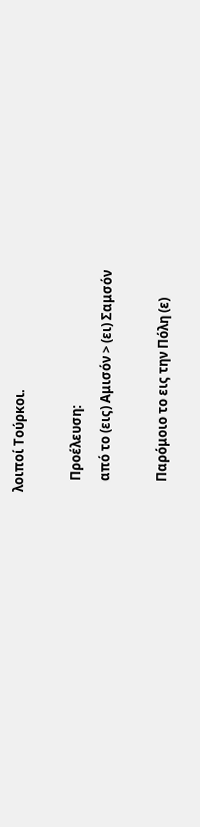λοιποί Τούρκοι.

    Προέλευση:
    από το (εις) Αμισόν > (ει) Σαμσόν

    Παρόμοιο το εις την Πόλη (ε)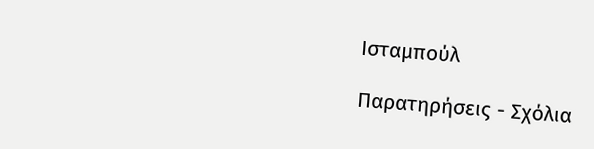Ισταμπούλ

Παρατηρήσεις - Σχόλια